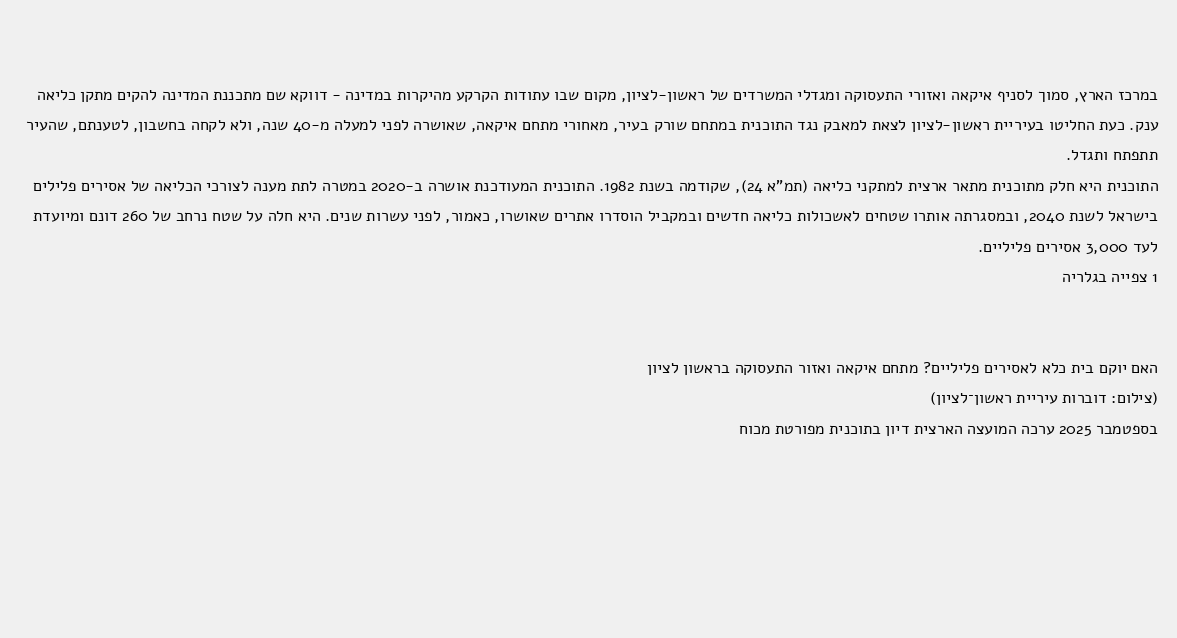במרכז הארץ, סמוך לסניף איקאה ואזורי התעסוקה ומגדלי המשרדים של ראשון-לציון, מקום שבו עתודות הקרקע מהיקרות במדינה - דווקא שם מתכננת המדינה להקים מתקן כליאה ענק. כעת החליטו בעיריית ראשון-לציון לצאת למאבק נגד התוכנית במתחם שורק בעיר, מאחורי מתחם איקאה, שאושרה לפני למעלה מ-40 שנה, ולא לקחה בחשבון, לטענתם, שהעיר תתפתח ותגדל.
התוכנית היא חלק מתוכנית מתאר ארצית למתקני כליאה (תמ"א 24), שקודמה בשנת 1982. התוכנית המעודכנת אושרה ב-2020 במטרה לתת מענה לצורכי הכליאה של אסירים פלילים בישראל לשנת 2040, ובמסגרתה אותרו שטחים לאשכולות כליאה חדשים ובמקביל הוסדרו אתרים שאושרו, כאמור, לפני עשרות שנים. היא חלה על שטח נרחב של 260 דונם ומיועדת לעד 3,000 אסירים פליליים.
1 צפייה בגלריה


האם יוקם בית כלא לאסירים פליליים? מתחם איקאה ואזור התעסוקה בראשון לציון
(צילום: דוברות עיריית ראשון־לציון)
בספטמבר 2025 ערכה המועצה הארצית דיון בתוכנית מפורטת מכוח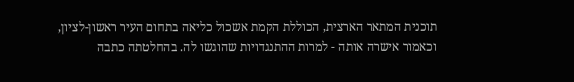תוכנית המתאר הארצית, הכוללת הקמת אשכול כליאה בתחום העיר ראשון-לציון, וכאמור אישרה אותה - למרות ההתנגדויות שהוגשו לה. בהחלטתה כתבה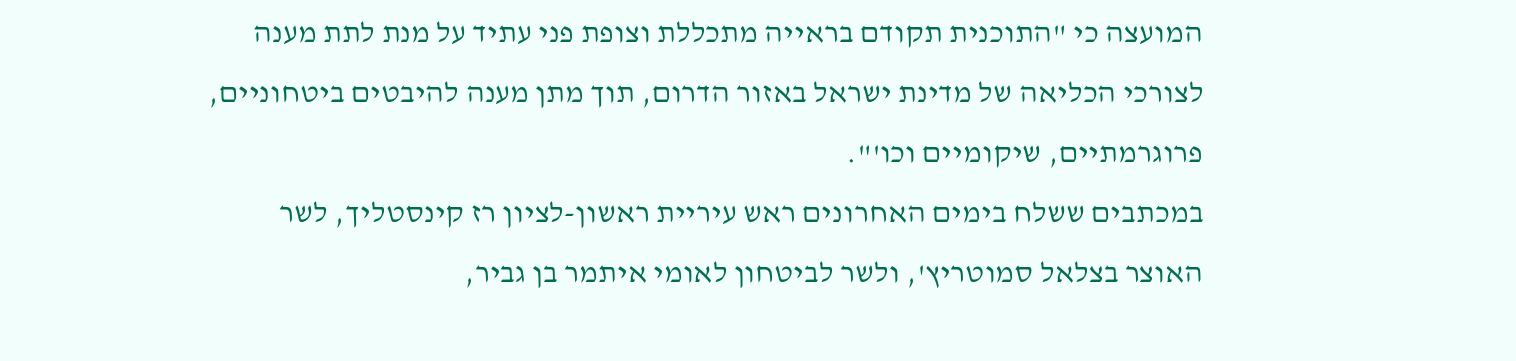המועצה כי "התוכנית תקודם בראייה מתכללת וצופת פני עתיד על מנת לתת מענה לצורכי הכליאה של מדינת ישראל באזור הדרום, תוך מתן מענה להיבטים ביטחוניים, פרוגרמתיים, שיקומיים וכו'".
במכתבים ששלח בימים האחרונים ראש עיריית ראשון-לציון רז קינסטליך, לשר האוצר בצלאל סמוטריץ', ולשר לביטחון לאומי איתמר בן גביר,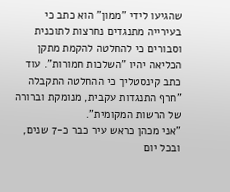שהגיעו לידי "ממון" הוא כתב כי בעירייה מתנגדים נחרצות לתוכנית וסבורים כי להחלטה להקמת מתקן הכליאה יהיו "השלכות חמורות". עוד כתב קינסטליך כי ההחלטה התקבלה "חרף התנגדות עקבית, מנומקת וברורה של הרשות המקומית".
"אני מכהן כראש עיר כבר כ-7 שנים, ובכל יום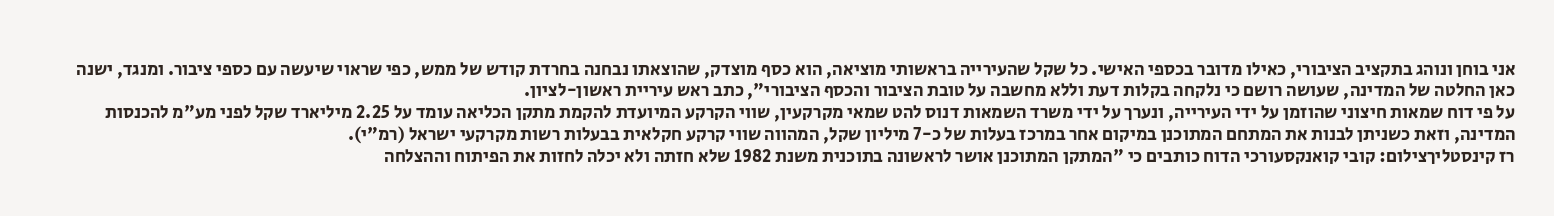אני בוחן ונוהג בתקציב הציבורי, כאילו מדובר בכספי האישי. כל שקל שהעירייה בראשותי מוציאה, הוא כסף מוצדק, שהוצאתו נבחנה בחרדת קודש של ממש, כפי שראוי שיעשה עם כספי ציבור. ומנגד, ישנה כאן החלטה של המדינה, שעושה רושם כי נלקחה בקלות דעת וללא מחשבה על טובת הציבור והכסף הציבורי", כתב ראש עיריית ראשון-לציון.
על פי דוח שמאות חיצוני שהוזמן על ידי העירייה, ונערך על ידי משרד השמאות דנוס להט שמאי מקרקעין, שווי הקרקע המיועדת להקמת מתקן הכליאה עומד על 2.25 מיליארד שקל לפני מע"מ להכנסות המדינה, וזאת כשניתן לבנות את המתחם המתוכנן במיקום אחר במרכז בעלות של כ-7 מיליון שקל, המהווה שווי קרקע חקלאית בבעלות רשות מקרקעי ישראל (רמ"י).
רז קינסטליךצילום: קובי קואנקסעורכי הדוח כותבים כי "המתקן המתוכנן אושר לראשונה בתוכנית משנת 1982 שלא חזתה ולא יכלה לחזות את הפיתוח וההצלחה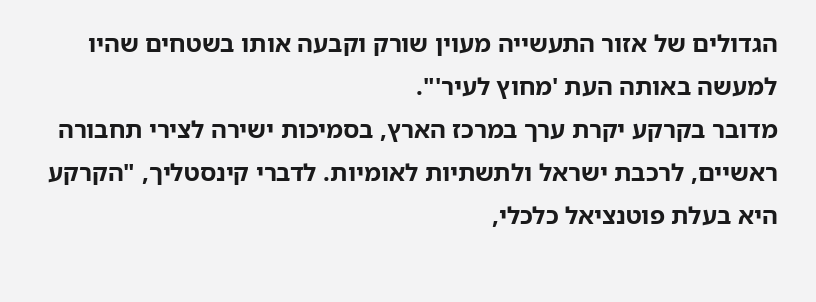הגדולים של אזור התעשייה מעוין שורק וקבעה אותו בשטחים שהיו למעשה באותה העת 'מחוץ לעיר'".
מדובר בקרקע יקרת ערך במרכז הארץ, בסמיכות ישירה לצירי תחבורה ראשיים, לרכבת ישראל ולתשתיות לאומיות. לדברי קינסטליך, "הקרקע היא בעלת פוטנציאל כלכלי,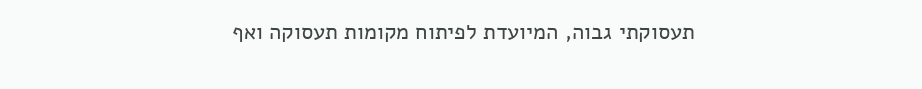תעסוקתי גבוה, המיועדת לפיתוח מקומות תעסוקה ואף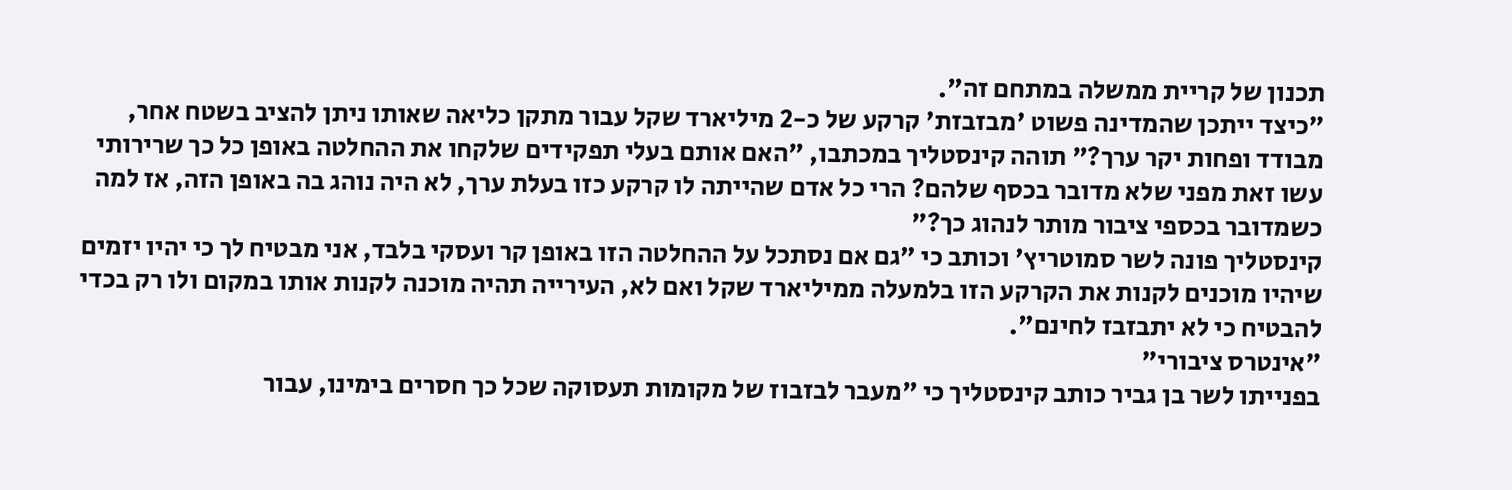תכנון של קריית ממשלה במתחם זה".
"כיצד ייתכן שהמדינה פשוט 'מבזבזת' קרקע של כ-2 מיליארד שקל עבור מתקן כליאה שאותו ניתן להציב בשטח אחר, מבודד ופחות יקר ערך?" תוהה קינסטליך במכתבו, "האם אותם בעלי תפקידים שלקחו את ההחלטה באופן כל כך שרירותי עשו זאת מפני שלא מדובר בכסף שלהם? הרי כל אדם שהייתה לו קרקע כזו בעלת ערך, לא היה נוהג בה באופן הזה, אז למה כשמדובר בכספי ציבור מותר לנהוג כך?"
קינסטליך פונה לשר סמוטריץ' וכותב כי "גם אם נסתכל על ההחלטה הזו באופן קר ועסקי בלבד, אני מבטיח לך כי יהיו יזמים שיהיו מוכנים לקנות את הקרקע הזו בלמעלה ממיליארד שקל ואם לא, העירייה תהיה מוכנה לקנות אותו במקום ולו רק בכדי להבטיח כי לא יתבזבז לחינם".
"אינטרס ציבורי"
בפנייתו לשר בן גביר כותב קינסטליך כי "מעבר לבזבוז של מקומות תעסוקה שכל כך חסרים בימינו, עבור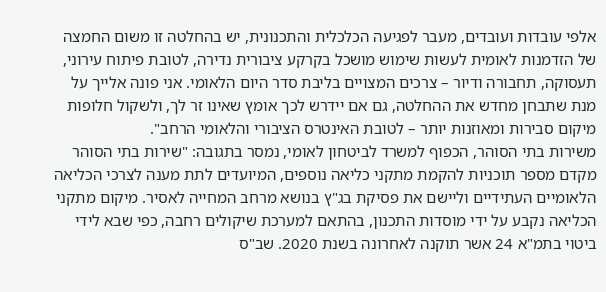אלפי עובדות ועובדים, מעבר לפגיעה הכלכלית והתכנונית, יש בהחלטה זו משום החמצה של הזדמנות לאומית לעשות שימוש מושכל בקרקע ציבורית נדירה, לטובת פיתוח עירוני, תעסוקה, תחבורה ודיור – צרכים המצויים בליבת סדר היום הלאומי. אני פונה אלייך על מנת שתבחן מחדש את ההחלטה, גם אם יידרש לכך אומץ שאינו זר לך, ולשקול חלופות מיקום סבירות ומאוזנות יותר – לטובת האינטרס הציבורי והלאומי הרחב".
משירות בתי הסוהר, הכפוף למשרד לביטחון לאומי, נמסר בתגובה: "שירות בתי הסוהר מקדם מספר תוכניות להקמת מתקני כליאה נוספים, המיועדים לתת מענה לצרכי הכליאה הלאומיים העתידיים וליישם את פסיקת בג"ץ בנושא מרחב המחייה לאסיר. מיקום מתקני הכליאה נקבע על ידי מוסדות התכנון, בהתאם למערכת שיקולים רחבה, כפי שבא לידי ביטוי בתמ"א 24 אשר תוקנה לאחרונה בשנת 2020. שב"ס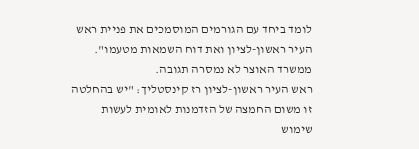לומד ביחד עם הגורמים המוסמכים את פניית ראש העיר ראשון-לציון ואת דוח השמאות מטעמו".
ממשרד האוצר לא נמסרה תגובה.
ראש העיר ראשון-לציון רז קינסטליך: "יש בהחלטה זו משום החמצה של הזדמנות לאומית לעשות שימוש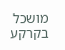מושכל בקרקע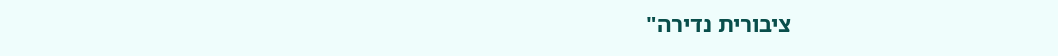ציבורית נדירה"